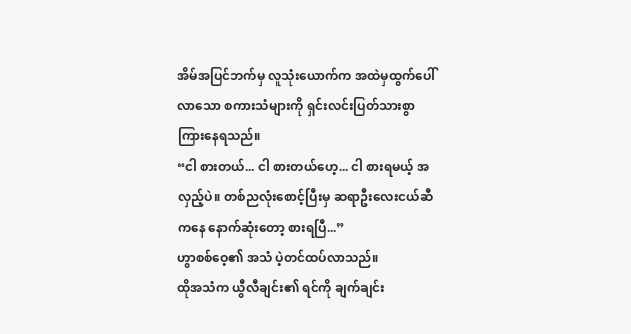အိမ်အပြင်ဘက်မှ လူသုံးယောက်က အထဲမှထွက်ပေါ်လာသော စကားသံများကို ရှင်းလင်းပြတ်သားစွာ ကြားနေရသည်။
“ငါ စားတယ်... ငါ စားတယ်ဟေ့... ငါ စားရမယ့် အလှည့်ပဲ။ တစ်ညလုံးစောင့်ပြီးမှ ဆရာဦးလေးငယ်ဆီကနေ နောက်ဆုံးတော့ စားရပြီ...”
ဟွာစစ်ဝေ့၏ အသံ ပဲ့တင်ထပ်လာသည်။
ထိုအသံက ယွီလီချင်း၏ ရင်ကို ချက်ချင်း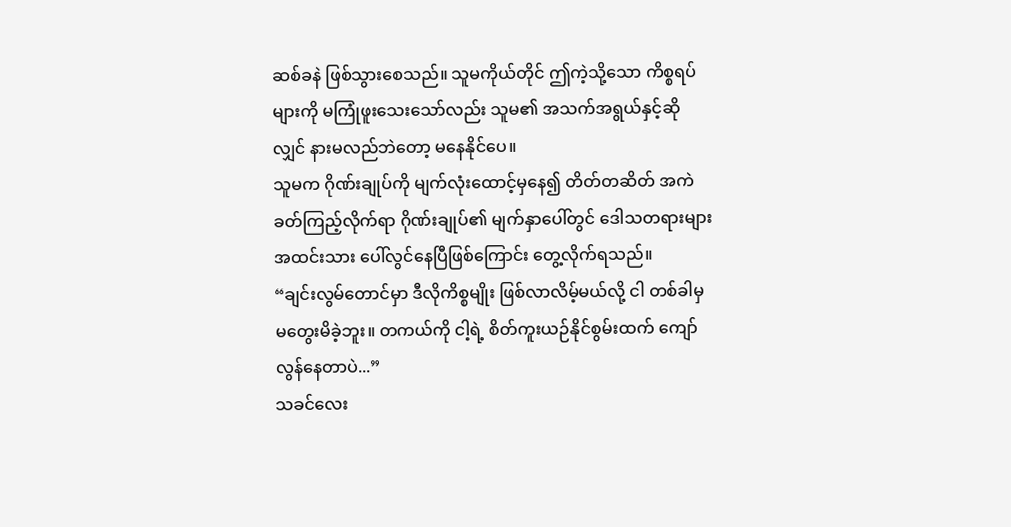ဆစ်ခနဲ ဖြစ်သွားစေသည်။ သူမကိုယ်တိုင် ဤကဲ့သို့သော ကိစ္စရပ်များကို မကြုံဖူးသေးသော်လည်း သူမ၏ အသက်အရွယ်နှင့်ဆိုလျှင် နားမလည်ဘဲတော့ မနေနိုင်ပေ။
သူမက ဂိုဏ်းချုပ်ကို မျက်လုံးထောင့်မှနေ၍ တိတ်တဆိတ် အကဲခတ်ကြည့်လိုက်ရာ ဂိုဏ်းချုပ်၏ မျက်နှာပေါ်တွင် ဒေါသတရားများ အထင်းသား ပေါ်လွင်နေပြီဖြစ်ကြောင်း တွေ့လိုက်ရသည်။
“ချင်းလွမ်တောင်မှာ ဒီလိုကိစ္စမျိုး ဖြစ်လာလိမ့်မယ်လို့ ငါ တစ်ခါမှ မတွေးမိခဲ့ဘူး။ တကယ်ကို ငါ့ရဲ့ စိတ်ကူးယဉ်နိုင်စွမ်းထက် ကျော်လွန်နေတာပဲ...”
သခင်လေး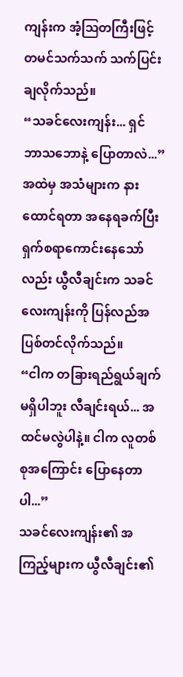ကျန်းက အံ့ဩတကြီးဖြင့် တမင်သက်သက် သက်ပြင်းချလိုက်သည်။
“သခင်လေးကျန်း... ရှင် ဘာသဘောနဲ့ ပြောတာလဲ...”
အထဲမှ အသံများက နားထောင်ရတာ အနေရခက်ပြီး ရှက်စရာကောင်းနေသော်လည်း ယွီလီချင်းက သခင်လေးကျန်းကို ပြန်လည်အပြစ်တင်လိုက်သည်။
“ငါက တခြားရည်ရွယ်ချက် မရှိပါဘူး လီချင်းရယ်... အထင်မလွဲပါနဲ့။ ငါက လူတစ်စုအကြောင်း ပြောနေတာပါ...”
သခင်လေးကျန်း၏ အကြည့်များက ယွီလီချင်း၏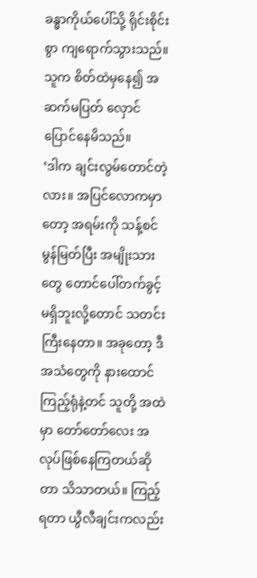ခန္ဓာကိုယ်ပေါ်သို့ ရိုင်းစိုင်းစွာ ကျရောက်သွားသည်။
သူက စိတ်ထဲမှနေ၍ အဆက်မပြတ် လှောင်ပြောင်နေမိသည်။
‘ဒါက ချင်းလွမ်တောင်တဲ့လား။ အပြင်လောကမှာတော့ အရမ်းကို သန့်စင်မွန်မြတ်ပြီး အမျိုးသားတွေ တောင်ပေါ်တက်ခွင့်မရှိဘူးလို့တောင် သတင်းကြီးနေတာ။ အခုတော့ ဒီအသံတွေကို နားထောင်ကြည့်ရုံနဲ့တင် သူတို့ အထဲမှာ တော်တော်လေး အလုပ်ဖြစ်နေကြတယ်ဆိုတာ သိသာတယ်။ ကြည့်ရတာ ယွီလီချင်းကလည်း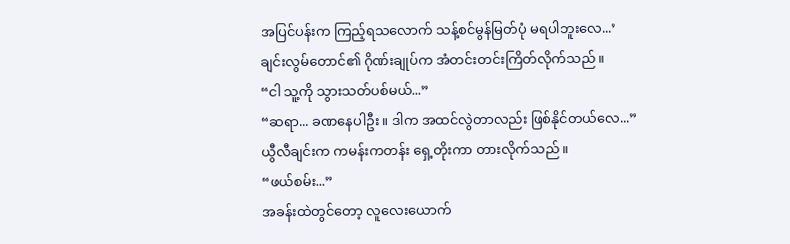အပြင်ပန်းက ကြည့်ရသလောက် သန့်စင်မွန်မြတ်ပုံ မရပါဘူးလေ...’
ချင်းလွမ်တောင်၏ ဂိုဏ်းချုပ်က အံတင်းတင်းကြိတ်လိုက်သည်။
“ငါ သူ့ကို သွားသတ်ပစ်မယ်...”
“ဆရာ... ခဏနေပါဦး။ ဒါက အထင်လွဲတာလည်း ဖြစ်နိုင်တယ်လေ...”
ယွီလီချင်းက ကမန်းကတန်း ရှေ့တိုးကာ တားလိုက်သည်။
“ဖယ်စမ်း...”
အခန်းထဲတွင်တော့ လူလေးယောက်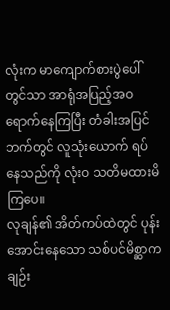လုံးက မာကျောက်စားပွဲပေါ်တွင်သာ အာရုံအပြည့်အဝ ရောက်နေကြပြီး တံခါးအပြင်ဘက်တွင် လူသုံးယောက် ရပ်နေသည်ကို လုံးဝ သတိမထားမိကြပေ။
လုချန်၏ အိတ်ကပ်ထဲတွင် ပုန်းအောင်းနေသော သစ်ပင်မိစ္ဆာက ချဉ်း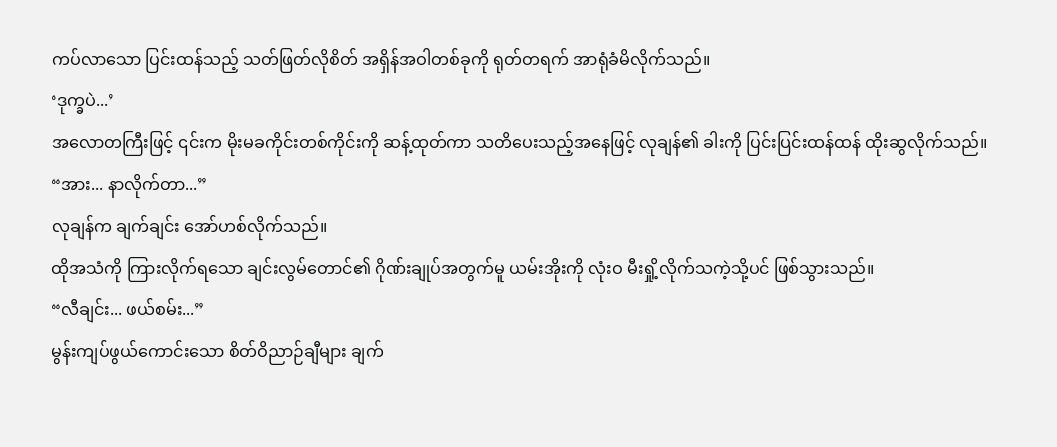ကပ်လာသော ပြင်းထန်သည့် သတ်ဖြတ်လိုစိတ် အရှိန်အဝါတစ်ခုကို ရုတ်တရက် အာရုံခံမိလိုက်သည်။
‘ဒုက္ခပဲ...’
အလောတကြီးဖြင့် ၎င်းက မိုးမခကိုင်းတစ်ကိုင်းကို ဆန့်ထုတ်ကာ သတိပေးသည့်အနေဖြင့် လုချန်၏ ခါးကို ပြင်းပြင်းထန်ထန် ထိုးဆွလိုက်သည်။
“အား... နာလိုက်တာ...”
လုချန်က ချက်ချင်း အော်ဟစ်လိုက်သည်။
ထိုအသံကို ကြားလိုက်ရသော ချင်းလွမ်တောင်၏ ဂိုဏ်းချုပ်အတွက်မူ ယမ်းအိုးကို လုံးဝ မီးရှို့လိုက်သကဲ့သို့ပင် ဖြစ်သွားသည်။
“လီချင်း... ဖယ်စမ်း...”
မွန်းကျပ်ဖွယ်ကောင်းသော စိတ်ဝိညာဉ်ချီများ ချက်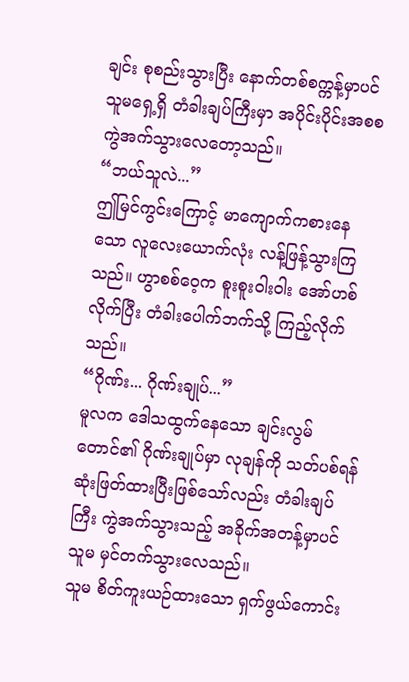ချင်း စုစည်းသွားပြီး နောက်တစ်စက္ကန့်မှာပင် သူမရှေ့ရှိ တံခါးချပ်ကြီးမှာ အပိုင်းပိုင်းအစစ ကွဲအက်သွားလေတော့သည်။
“ဘယ်သူလဲ...”
ဤမြင်ကွင်းကြောင့် မာကျောက်ကစားနေသော လူလေးယောက်လုံး လန့်ဖြန့်သွားကြသည်။ ဟွာစစ်ဝေ့က စူးစူးဝါးဝါး အော်ဟစ်လိုက်ပြီး တံခါးပေါက်ဘက်သို့ ကြည့်လိုက်သည်။
“ဂိုဏ်း... ဂိုဏ်းချုပ်...”
မူလက ဒေါသထွက်နေသော ချင်းလွမ်တောင်၏ ဂိုဏ်းချုပ်မှာ လုချန်ကို သတ်ပစ်ရန် ဆုံးဖြတ်ထားပြီးဖြစ်သော်လည်း တံခါးချပ်ကြီး ကွဲအက်သွားသည့် အခိုက်အတန့်မှာပင် သူမ မှင်တက်သွားလေသည်။
သူမ စိတ်ကူးယဉ်ထားသော ရှက်ဖွယ်ကောင်း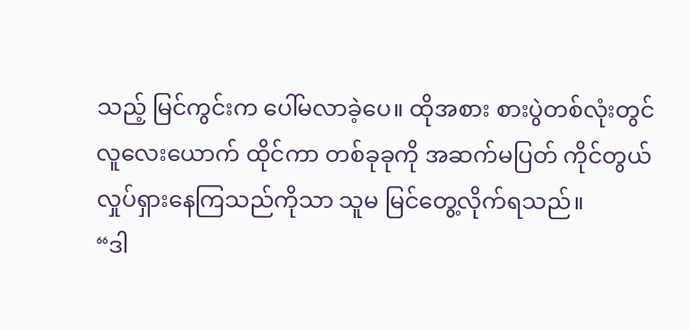သည့် မြင်ကွင်းက ပေါ်မလာခဲ့ပေ။ ထိုအစား စားပွဲတစ်လုံးတွင် လူလေးယောက် ထိုင်ကာ တစ်ခုခုကို အဆက်မပြတ် ကိုင်တွယ်လှုပ်ရှားနေကြသည်ကိုသာ သူမ မြင်တွေ့လိုက်ရသည်။
“ဒါ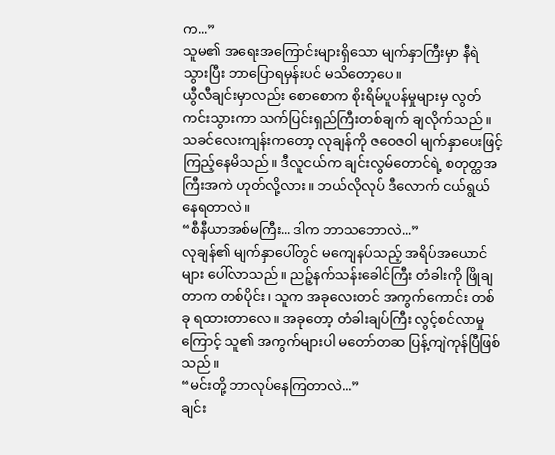က...”
သူမ၏ အရေးအကြောင်းများရှိသော မျက်နှာကြီးမှာ နီရဲသွားပြီး ဘာပြောရမှန်းပင် မသိတော့ပေ။
ယွီလီချင်းမှာလည်း စောစောက စိုးရိမ်ပူပန်မှုများမှ လွတ်ကင်းသွားကာ သက်ပြင်းရှည်ကြီးတစ်ချက် ချလိုက်သည်။
သခင်လေးကျန်းကတော့ လုချန်ကို ဇဝေဇဝါ မျက်နှာပေးဖြင့် ကြည့်နေမိသည်။ ဒီလူငယ်က ချင်းလွမ်တောင်ရဲ့ စတုတ္ထအကြီးအကဲ ဟုတ်လို့လား။ ဘယ်လိုလုပ် ဒီလောက် ငယ်ရွယ်နေရတာလဲ။
“စီနီယာအစ်မကြီး... ဒါက ဘာသဘောလဲ...”
လုချန်၏ မျက်နှာပေါ်တွင် မကျေနပ်သည့် အရိပ်အယောင်များ ပေါ်လာသည်။ ညဉ့်နက်သန်းခေါင်ကြီး တံခါးကို ဖြိုချတာက တစ်ပိုင်း၊ သူက အခုလေးတင် အကွက်ကောင်း တစ်ခု ရထားတာလေ။ အခုတော့ တံခါးချပ်ကြီး လွင့်စင်လာမှုကြောင့် သူ၏ အကွက်များပါ မတော်တဆ ပြန့်ကျဲကုန်ပြီဖြစ်သည်။
“မင်းတို့ ဘာလုပ်နေကြတာလဲ...”
ချင်း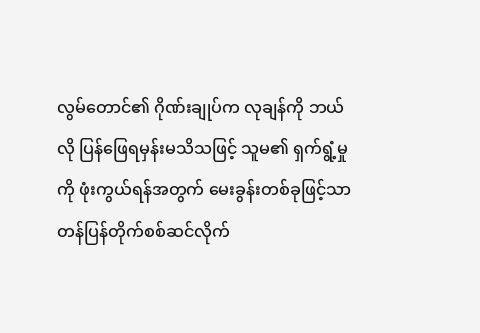လွမ်တောင်၏ ဂိုဏ်းချုပ်က လုချန်ကို ဘယ်လို ပြန်ဖြေရမှန်းမသိသဖြင့် သူမ၏ ရှက်ရွံ့မှုကို ဖုံးကွယ်ရန်အတွက် မေးခွန်းတစ်ခုဖြင့်သာ တန်ပြန်တိုက်စစ်ဆင်လိုက်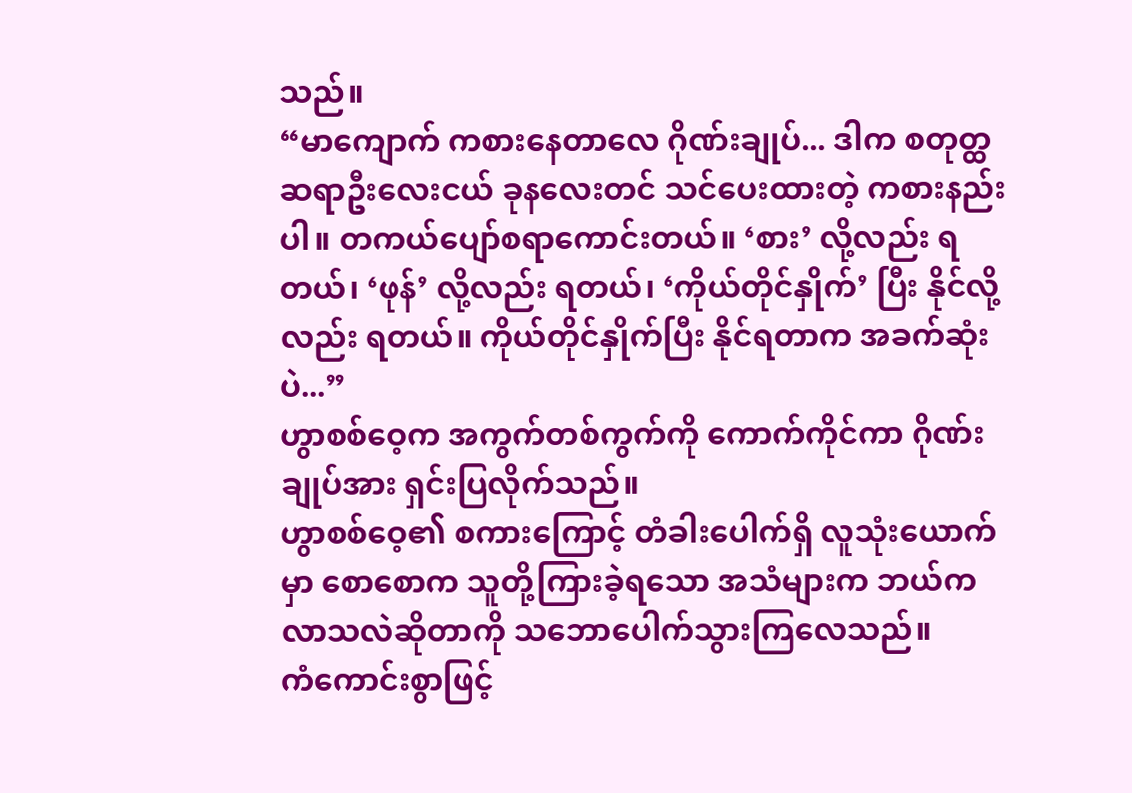သည်။
“မာကျောက် ကစားနေတာလေ ဂိုဏ်းချုပ်... ဒါက စတုတ္ထဆရာဦးလေးငယ် ခုနလေးတင် သင်ပေးထားတဲ့ ကစားနည်းပါ။ တကယ်ပျော်စရာကောင်းတယ်။ ‘စား’ လို့လည်း ရတယ်၊ ‘ဖုန်’ လို့လည်း ရတယ်၊ ‘ကိုယ်တိုင်နှိုက်’ ပြီး နိုင်လို့လည်း ရတယ်။ ကိုယ်တိုင်နှိုက်ပြီး နိုင်ရတာက အခက်ဆုံးပဲ...”
ဟွာစစ်ဝေ့က အကွက်တစ်ကွက်ကို ကောက်ကိုင်ကာ ဂိုဏ်းချုပ်အား ရှင်းပြလိုက်သည်။
ဟွာစစ်ဝေ့၏ စကားကြောင့် တံခါးပေါက်ရှိ လူသုံးယောက်မှာ စောစောက သူတို့ကြားခဲ့ရသော အသံများက ဘယ်ကလာသလဲဆိုတာကို သဘောပေါက်သွားကြလေသည်။
ကံကောင်းစွာဖြင့်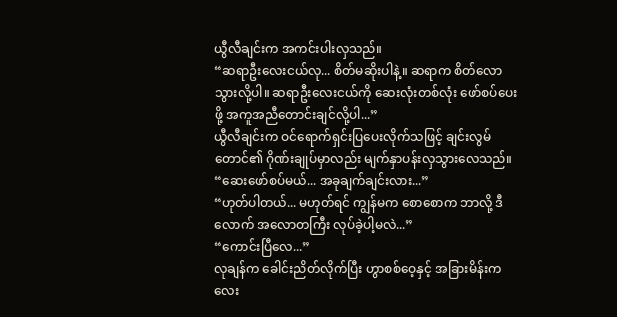ယွီလီချင်းက အကင်းပါးလှသည်။
“ဆရာဦးလေးငယ်လု... စိတ်မဆိုးပါနဲ့။ ဆရာက စိတ်လောသွားလို့ပါ။ ဆရာဦးလေးငယ်ကို ဆေးလုံးတစ်လုံး ဖော်စပ်ပေးဖို့ အကူအညီတောင်းချင်လို့ပါ...”
ယွီလီချင်းက ဝင်ရောက်ရှင်းပြပေးလိုက်သဖြင့် ချင်းလွမ်တောင်၏ ဂိုဏ်းချုပ်မှာလည်း မျက်နှာပန်းလှသွားလေသည်။
“ဆေးဖော်စပ်မယ်... အခုချက်ချင်းလား...”
“ဟုတ်ပါတယ်... မဟုတ်ရင် ကျွန်မက စောစောက ဘာလို့ ဒီလောက် အလောတကြီး လုပ်ခဲ့ပါ့မလဲ...”
“ကောင်းပြီလေ...”
လုချန်က ခေါင်းညိတ်လိုက်ပြီး ဟွာစစ်ဝေ့နှင့် အခြားမိန်းကလေး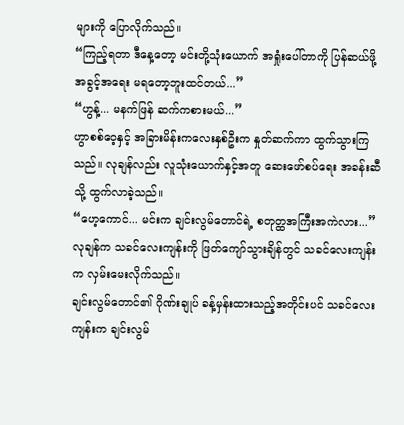များကို ပြောလိုက်သည်။
“ကြည့်ရတာ ဒီနေ့တော့ မင်းတို့သုံးယောက် အရှုံးပေါ်တာကို ပြန်ဆယ်ဖို့ အခွင့်အရေး မရတော့ဘူးထင်တယ်...”
“ဟွန့်... မနက်ဖြန် ဆက်ကစားမယ်...”
ဟွာစစ်ဝေ့နှင့် အခြားမိန်းကလေးနှစ်ဦးက နှုတ်ဆက်ကာ ထွက်သွားကြသည်။ လုချန်လည်း လူသုံးယောက်နှင့်အတူ ဆေးဖော်စပ်ရေး အခန်းဆီသို့ ထွက်လာခဲ့သည်။
“ဟေ့ကောင်... မင်းက ချင်းလွမ်တောင်ရဲ့ စတုတ္ထအကြီးအကဲလား...”
လုချန်က သခင်လေးကျန်းကို ဖြတ်ကျော်သွားချိန်တွင် သခင်လေးကျန်းက လှမ်းမေးလိုက်သည်။
ချင်းလွမ်တောင်၏ ဂိုဏ်းချုပ် ခန့်မှန်းထားသည့်အတိုင်းပင် သခင်လေးကျန်းက ချင်းလွမ်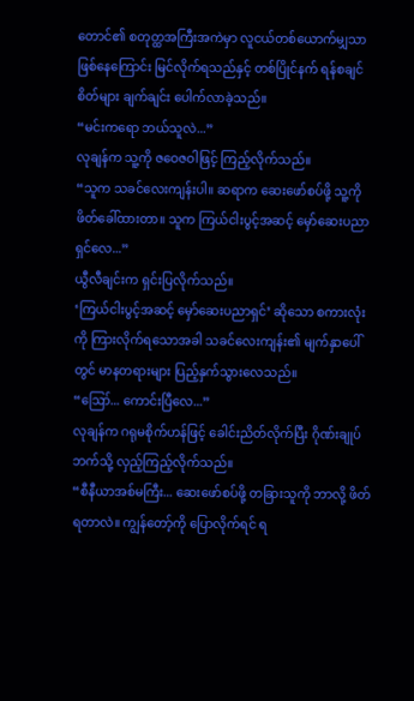တောင်၏ စတုတ္ထအကြီးအကဲမှာ လူငယ်တစ်ယောက်မျှသာ ဖြစ်နေကြောင်း မြင်လိုက်ရသည်နှင့် တစ်ပြိုင်နက် ရန်စချင်စိတ်များ ချက်ချင်း ပေါက်လာခဲ့သည်။
“မင်းကရော ဘယ်သူလဲ...”
လုချန်က သူ့ကို ဇဝေဇဝါဖြင့် ကြည့်လိုက်သည်။
“သူက သခင်လေးကျန်းပါ။ ဆရာက ဆေးဖော်စပ်ဖို့ သူ့ကို ဖိတ်ခေါ်ထားတာ။ သူက ကြယ်ငါးပွင့်အဆင့် မှော်ဆေးပညာရှင်လေ...”
ယွီလီချင်းက ရှင်းပြလိုက်သည်။
‘ကြယ်ငါးပွင့်အဆင့် မှော်ဆေးပညာရှင်’ ဆိုသော စကားလုံးကို ကြားလိုက်ရသောအခါ သခင်လေးကျန်း၏ မျက်နှာပေါ်တွင် မာနတရားများ ပြည့်နှက်သွားလေသည်။
“ဪ... ကောင်းပြီလေ...”
လုချန်က ဂရုမစိုက်ဟန်ဖြင့် ခေါင်းညိတ်လိုက်ပြီး ဂိုဏ်းချုပ်ဘက်သို့ လှည့်ကြည့်လိုက်သည်။
“စီနီယာအစ်မကြီး... ဆေးဖော်စပ်ဖို့ တခြားသူကို ဘာလို့ ဖိတ်ရတာလဲ။ ကျွန်တော့်ကို ပြောလိုက်ရင် ရ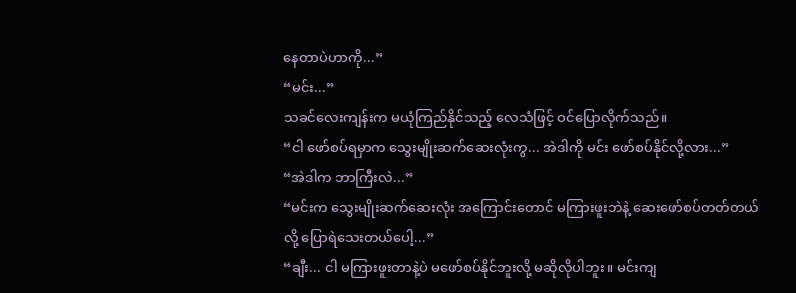နေတာပဲဟာကို...”
“မင်း...”
သခင်လေးကျန်းက မယုံကြည်နိုင်သည့် လေသံဖြင့် ဝင်ပြောလိုက်သည်။
“ငါ ဖော်စပ်ရမှာက သွေးမျိုးဆက်ဆေးလုံးကွ... အဲဒါကို မင်း ဖော်စပ်နိုင်လို့လား...”
“အဲဒါက ဘာကြီးလဲ...”
“မင်းက သွေးမျိုးဆက်ဆေးလုံး အကြောင်းတောင် မကြားဖူးဘဲနဲ့ ဆေးဖော်စပ်တတ်တယ်လို့ ပြောရဲသေးတယ်ပေါ့...”
“ချီး... ငါ မကြားဖူးတာနဲ့ပဲ မဖော်စပ်နိုင်ဘူးလို့ မဆိုလိုပါဘူး။ မင်းကျ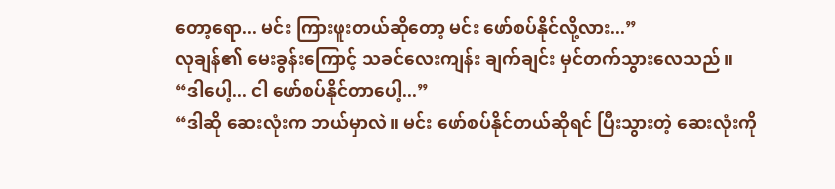တော့ရော... မင်း ကြားဖူးတယ်ဆိုတော့ မင်း ဖော်စပ်နိုင်လို့လား...”
လုချန်၏ မေးခွန်းကြောင့် သခင်လေးကျန်း ချက်ချင်း မှင်တက်သွားလေသည်။
“ဒါပေါ့... ငါ ဖော်စပ်နိုင်တာပေါ့...”
“ဒါဆို ဆေးလုံးက ဘယ်မှာလဲ။ မင်း ဖော်စပ်နိုင်တယ်ဆိုရင် ပြီးသွားတဲ့ ဆေးလုံးကို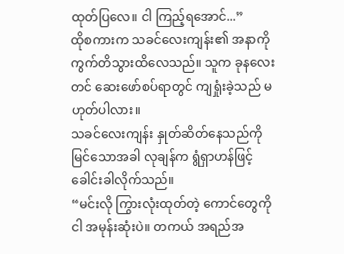ထုတ်ပြလေ။ ငါ ကြည့်ရအောင်...”
ထိုစကားက သခင်လေးကျန်း၏ အနာကို ကွက်တိသွားထိလေသည်။ သူက ခုနလေးတင် ဆေးဖော်စပ်ရာတွင် ကျရှုံးခဲ့သည် မဟုတ်ပါလား။
သခင်လေးကျန်း နှုတ်ဆိတ်နေသည်ကို မြင်သောအခါ လုချန်က ရွံရှာဟန်ဖြင့် ခေါင်းခါလိုက်သည်။
“မင်းလို ကြွားလုံးထုတ်တဲ့ ကောင်တွေကို ငါ အမုန်းဆုံးပဲ။ တကယ် အရည်အ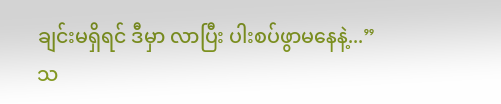ချင်းမရှိရင် ဒီမှာ လာပြီး ပါးစပ်ဖွာမနေနဲ့...”
သ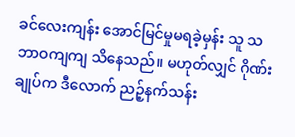ခင်လေးကျန်း အောင်မြင်မှုမရခဲ့မှန်း သူ သဘာဝကျကျ သိနေသည်။ မဟုတ်လျှင် ဂိုဏ်းချုပ်က ဒီလောက် ညဉ့်နက်သန်း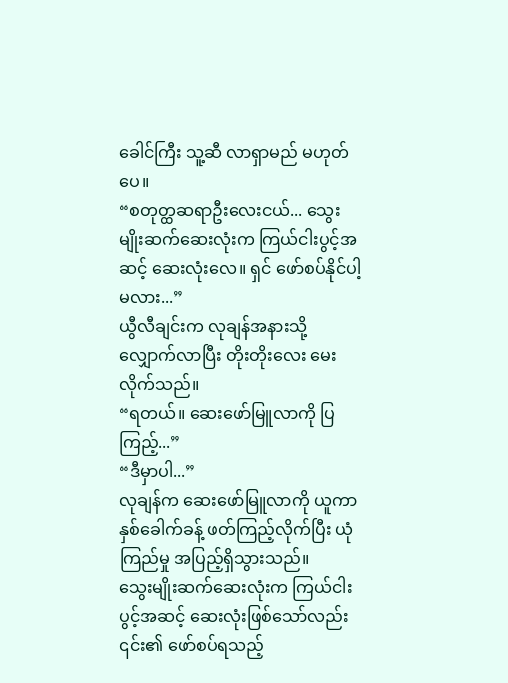ခေါင်ကြီး သူ့ဆီ လာရှာမည် မဟုတ်ပေ။
“စတုတ္ထဆရာဦးလေးငယ်... သွေးမျိုးဆက်ဆေးလုံးက ကြယ်ငါးပွင့်အဆင့် ဆေးလုံးလေ။ ရှင် ဖော်စပ်နိုင်ပါ့မလား...”
ယွီလီချင်းက လုချန်အနားသို့ လျှောက်လာပြီး တိုးတိုးလေး မေးလိုက်သည်။
“ရတယ်။ ဆေးဖော်မြူလာကို ပြကြည့်...”
“ဒီမှာပါ...”
လုချန်က ဆေးဖော်မြူလာကို ယူကာ နှစ်ခေါက်ခန့် ဖတ်ကြည့်လိုက်ပြီး ယုံကြည်မှု အပြည့်ရှိသွားသည်။
သွေးမျိုးဆက်ဆေးလုံးက ကြယ်ငါးပွင့်အဆင့် ဆေးလုံးဖြစ်သော်လည်း ၎င်း၏ ဖော်စပ်ရသည့်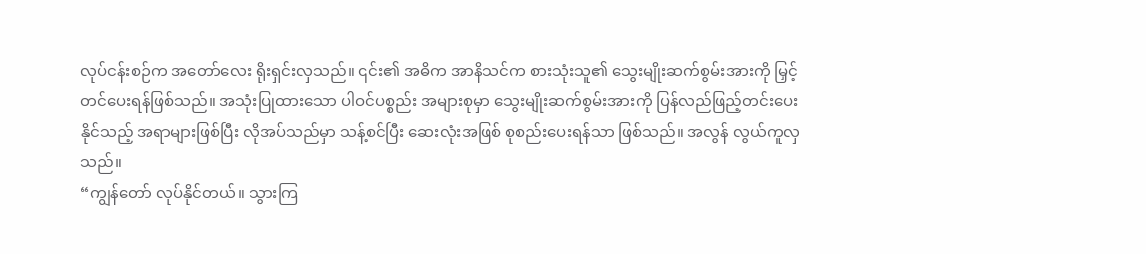လုပ်ငန်းစဉ်က အတော်လေး ရိုးရှင်းလှသည်။ ၎င်း၏ အဓိက အာနိသင်က စားသုံးသူ၏ သွေးမျိုးဆက်စွမ်းအားကို မြှင့်တင်ပေးရန်ဖြစ်သည်။ အသုံးပြုထားသော ပါဝင်ပစ္စည်း အများစုမှာ သွေးမျိုးဆက်စွမ်းအားကို ပြန်လည်ဖြည့်တင်းပေးနိုင်သည့် အရာများဖြစ်ပြီး လိုအပ်သည်မှာ သန့်စင်ပြီး ဆေးလုံးအဖြစ် စုစည်းပေးရန်သာ ဖြစ်သည်။ အလွန် လွယ်ကူလှသည်။
“ကျွန်တော် လုပ်နိုင်တယ်။ သွားကြ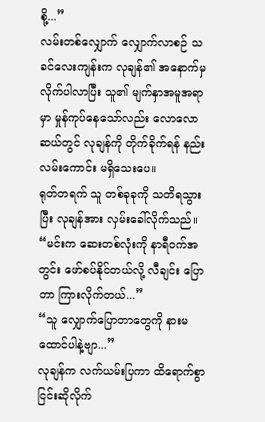စို့...”
လမ်းတစ်လျှောက် လျှောက်လာစဉ် သခင်လေးကျန်းက လုချန်၏ အနောက်မှ လိုက်ပါလာပြီး သူ၏ မျက်နှာအမူအရာမှာ မှုန်ကုပ်နေသော်လည်း လောလောဆယ်တွင် လုချန်ကို တိုက်ခိုက်ရန် နည်းလမ်းကောင်း မရှိသေးပေ။
ရုတ်တရက် သူ တစ်ခုခုကို သတိရသွားပြီး လုချန်အား လှမ်းခေါ်လိုက်သည်။
“မင်းက ဆေးတစ်လုံးကို နာရီဝက်အတွင်း ဖော်စပ်နိုင်တယ်လို့ လီချင်း ပြောတာ ကြားလိုက်တယ်...”
“သူ လျှောက်ပြောတာတွေကို နားမထောင်ပါနဲ့ဗျာ...”
လုချန်က လက်ယမ်းပြကာ ထိရောက်စွာ ငြင်းဆိုလိုက်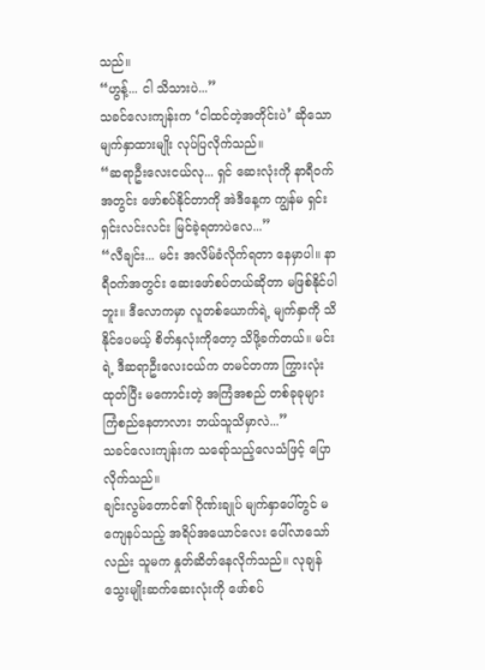သည်။
“ဟွန့်... ငါ သိသားပဲ...”
သခင်လေးကျန်းက ‘ငါထင်တဲ့အတိုင်းပဲ’ ဆိုသော မျက်နှာထားမျိုး လုပ်ပြလိုက်သည်။
“ဆရာဦးလေးငယ်လု... ရှင် ဆေးလုံးကို နာရီဝက်အတွင်း ဖော်စပ်နိုင်တာကို အဲဒီနေ့က ကျွန်မ ရှင်းရှင်းလင်းလင်း မြင်ခဲ့ရတာပဲလေ...”
“လီချင်း... မင်း အလိမ်ခံလိုက်ရတာ နေမှာပါ။ နာရီဝက်အတွင်း ဆေးဖော်စပ်တယ်ဆိုတာ မဖြစ်နိုင်ပါဘူး။ ဒီလောကမှာ လူတစ်ယောက်ရဲ့ မျက်နှာကို သိနိုင်ပေမယ့် စိတ်နှလုံးကိုတော့ သိဖို့ခက်တယ်။ မင်းရဲ့ ဒီဆရာဦးလေးငယ်က တမင်တကာ ကြွားလုံးထုတ်ပြီး မကောင်းတဲ့ အကြံအစည် တစ်ခုခုများ ကြံစည်နေတာလား ဘယ်သူသိမှာလဲ...”
သခင်လေးကျန်းက သရော်သည့်လေသံဖြင့် ပြောလိုက်သည်။
ချင်းလွမ်တောင်၏ ဂိုဏ်းချုပ် မျက်နှာပေါ်တွင် မကျေနပ်သည့် အရိပ်အယောင်လေး ပေါ်လာသော်လည်း သူမက နှုတ်ဆိတ်နေလိုက်သည်။ လုချန် သွေးမျိုးဆက်ဆေးလုံးကို ဖော်စပ်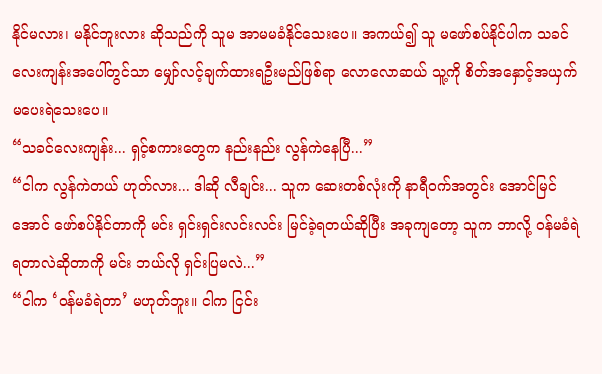နိုင်မလား၊ မနိုင်ဘူးလား ဆိုသည်ကို သူမ အာမမခံနိုင်သေးပေ။ အကယ်၍ သူ မဖော်စပ်နိုင်ပါက သခင်လေးကျန်းအပေါ်တွင်သာ မျှော်လင့်ချက်ထားရဦးမည်ဖြစ်ရာ လောလောဆယ် သူ့ကို စိတ်အနှောင့်အယှက် မပေးရဲသေးပေ။
“သခင်လေးကျန်း... ရှင့်စကားတွေက နည်းနည်း လွန်ကဲနေပြီ...”
“ငါက လွန်ကဲတယ် ဟုတ်လား... ဒါဆို လီချင်း... သူက ဆေးတစ်လုံးကို နာရီဝက်အတွင်း အောင်မြင်အောင် ဖော်စပ်နိုင်တာကို မင်း ရှင်းရှင်းလင်းလင်း မြင်ခဲ့ရတယ်ဆိုပြီး အခုကျတော့ သူက ဘာလို့ ဝန်မခံရဲရတာလဲဆိုတာကို မင်း ဘယ်လို ရှင်းပြမလဲ...”
“ငါက ‘ဝန်မခံရဲတာ’ မဟုတ်ဘူး။ ငါက ငြင်း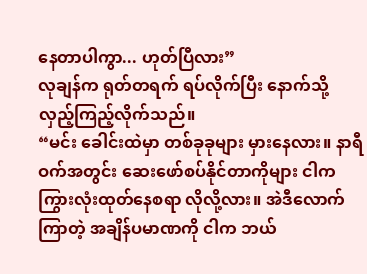နေတာပါကွာ... ဟုတ်ပြီလား”
လုချန်က ရုတ်တရက် ရပ်လိုက်ပြီး နောက်သို့ လှည့်ကြည့်လိုက်သည်။
“မင်း ခေါင်းထဲမှာ တစ်ခုခုများ မှားနေလား။ နာရီဝက်အတွင်း ဆေးဖော်စပ်နိုင်တာကိုများ ငါက ကြွားလုံးထုတ်နေစရာ လိုလို့လား။ အဲဒီလောက် ကြာတဲ့ အချိန်ပမာဏကို ငါက ဘယ်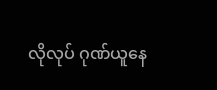လိုလုပ် ဂုဏ်ယူနေ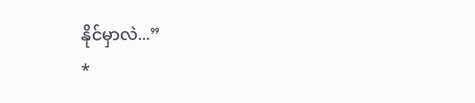နိုင်မှာလဲ...”
*